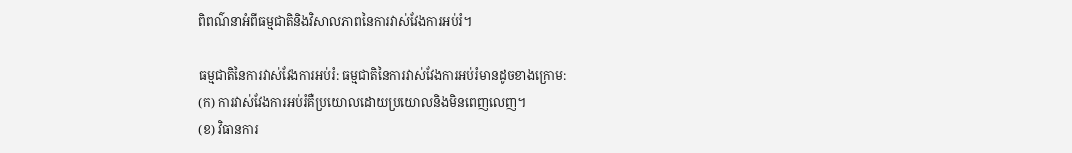ពិពណ៌នាអំពីធម្មជាតិនិងវិសាលភាពនៃការវាស់វែងការអប់រំ។

ធម្មជាតិនៃការវាស់វែងការអប់រំ: ធម្មជាតិនៃការវាស់វែងការអប់រំមានដូចខាងក្រោម:
(ក) ការវាស់វែងការអប់រំគឺប្រយោលដោយប្រយោលនិងមិនពេញលេញ។
(ខ) វិធានការ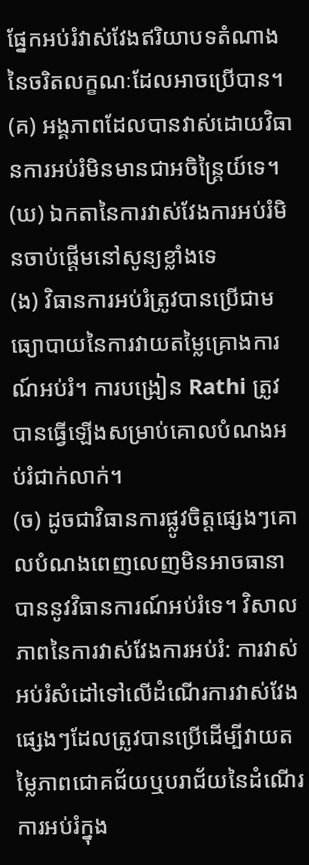ផ្នែកអប់រំវាស់វែងឥរិយាបទតំណាងនៃចរិតលក្ខណៈដែលអាចប្រើបាន។
(គ) អង្គភាពដែលបានវាស់ដោយវិធានការអប់រំមិនមានជាអចិន្ត្រៃយ៍ទេ។
(ឃ) ឯកតានៃការវាស់វែងការអប់រំមិនចាប់ផ្តើមនៅសូន្យខ្លាំងទេ
(ង) វិធានការអប់រំត្រូវបានប្រើជាមធ្យោបាយនៃការវាយតម្លៃគ្រោងការណ៍អប់រំ។ ការបង្រៀន Rathi ត្រូវបានធ្វើឡើងសម្រាប់គោលបំណងអប់រំជាក់លាក់។
(ច) ដូចជាវិធានការផ្លូវចិត្តផ្សេងៗគោលបំណងពេញលេញមិនអាចធានាបាននូវវិធានការណ៍អប់រំទេ។ វិសាលភាពនៃការវាស់វែងការអប់រំ: ការវាស់អប់រំសំដៅទៅលើដំណើរការវាស់វែងផ្សេងៗដែលត្រូវបានប្រើដើម្បីវាយតម្លៃភាពជោគជ័យឬបរាជ័យនៃដំណើរការអប់រំក្នុង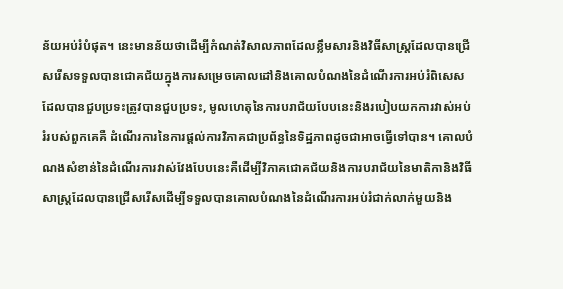ន័យអប់រំបំផុត។ នេះមានន័យថាដើម្បីកំណត់វិសាលភាពដែលខ្លឹមសារនិងវិធីសាស្ត្រដែលបានជ្រើសរើសទទួលបានជោគជ័យក្នុងការសម្រេចគោលដៅនិងគោលបំណងនៃដំណើរការអប់រំពិសេសដែលបានជួបប្រទះត្រូវបានជួបប្រទះ, មូលហេតុនៃការបរាជ័យបែបនេះនិងរបៀបយកការវាស់អប់រំរបស់ពួកគេគឺ ដំណើរការនៃការផ្តល់ការវិភាគជាប្រព័ន្ធនៃទិដ្ឋភាពដូចជាអាចធ្វើទៅបាន។ គោលបំណងសំខាន់នៃដំណើរការវាស់វែងបែបនេះគឺដើម្បីវិភាគជោគជ័យនិងការបរាជ័យនៃមាតិកានិងវិធីសាស្រ្តដែលបានជ្រើសរើសដើម្បីទទួលបានគោលបំណងនៃដំណើរការអប់រំជាក់លាក់មួយនិង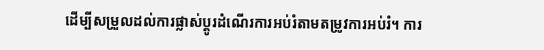ដើម្បីសម្រួលដល់ការផ្លាស់ប្តូរដំណើរការអប់រំតាមតម្រូវការអប់រំ។ ការ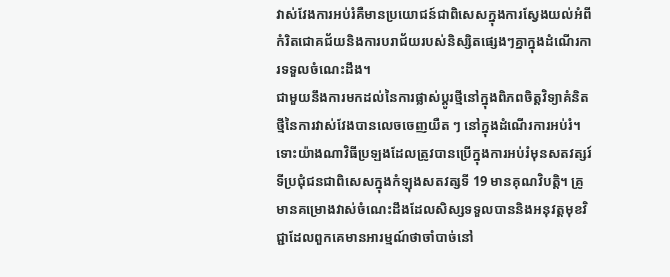វាស់វែងការអប់រំគឺមានប្រយោជន៍ជាពិសេសក្នុងការស្វែងយល់អំពីកំរិតជោគជ័យនិងការបរាជ័យរបស់និស្សិតផ្សេងៗគ្នាក្នុងដំណើរការទទួលចំណេះដឹង។
ជាមួយនឹងការមកដល់នៃការផ្លាស់ប្តូរថ្មីនៅក្នុងពិភពចិត្តវិទ្យាគំនិតថ្មីនៃការវាស់វែងបានលេចចេញយឺត ៗ នៅក្នុងដំណើរការអប់រំ។ ទោះយ៉ាងណាវិធីប្រឡងដែលត្រូវបានប្រើក្នុងការអប់រំមុនសតវត្សរ៍ទីប្រជុំជនជាពិសេសក្នុងកំឡុងសតវត្សទី 19 មានគុណវិបត្តិ។ គ្រូមានគម្រោងវាស់ចំណេះដឹងដែលសិស្សទទួលបាននិងអនុវត្តមុខវិជ្ជាដែលពួកគេមានអារម្មណ៍ថាចាំបាច់នៅ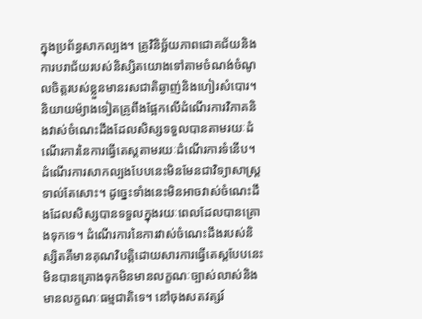ក្នុងប្រព័ន្ធសាកល្បង។ គ្រូវិនិច្ឆ័យភាពជោគជ័យនិងការបរាជ័យរបស់និស្សិតយោងទៅតាមចំណង់ចំណូលចិត្តរបស់ខ្លួនមានរសជាតិឆ្ងាញ់និងហៀរសំបោរ។ និយាយម៉្យាងទៀតគ្រូពឹងផ្អែកលើដំណើរការវិភាគនិងវាស់ចំណេះដឹងដែលសិស្សទទួលបានតាមរយៈដំណើរការនៃការធ្វើតេស្តតាមរយៈដំណើរការទំនើប។ ដំណើរការសាកល្បងបែបនេះមិនមែនជាវិទ្យាសាស្ត្រទាល់តែសោះ។ ដូច្នេះទាំងនេះមិនអាចវាស់ចំណេះដឹងដែលសិស្សបានទទួលក្នុងរយៈពេលដែលបានគ្រោងទុកទេ។ ដំណើរការនៃការវាស់ចំណេះដឹងរបស់និស្សិតគឺមានគុណវិបត្តិដោយសារការធ្វើតេស្តបែបនេះមិនបានគ្រោងទុកមិនមានលក្ខណៈច្បាស់លាស់និងមានលក្ខណៈធម្មជាតិទេ។ នៅចុងសតវត្សរ៍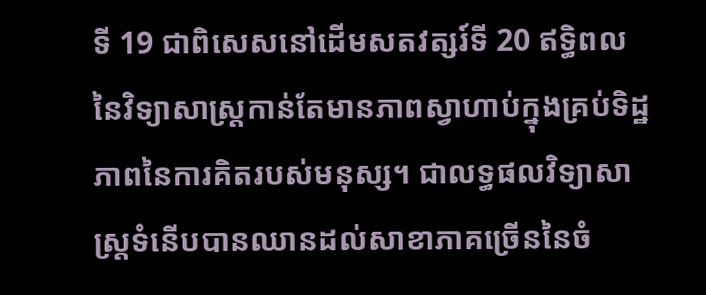ទី 19 ជាពិសេសនៅដើមសតវត្សរ៍ទី 20 ឥទ្ធិពលនៃវិទ្យាសាស្ត្រកាន់តែមានភាពស្វាហាប់ក្នុងគ្រប់ទិដ្ឋភាពនៃការគិតរបស់មនុស្ស។ ជាលទ្ធផលវិទ្យាសាស្ត្រទំនើបបានឈានដល់សាខាភាគច្រើននៃចំ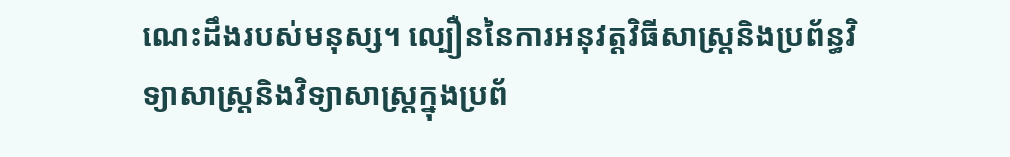ណេះដឹងរបស់មនុស្ស។ ល្បឿននៃការអនុវត្តវិធីសាស្រ្តនិងប្រព័ន្ធវិទ្យាសាស្ត្រនិងវិទ្យាសាស្ត្រក្នុងប្រព័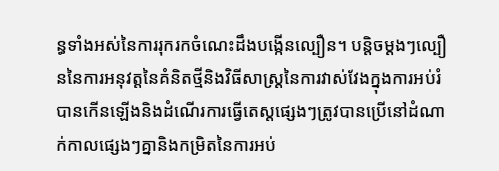ន្ធទាំងអស់នៃការរុករកចំណេះដឹងបង្កើនល្បឿន។ បន្តិចម្ដងៗល្បឿននៃការអនុវត្តនៃគំនិតថ្មីនិងវិធីសាស្រ្តនៃការវាស់វែងក្នុងការអប់រំបានកើនឡើងនិងដំណើរការធ្វើតេស្តផ្សេងៗត្រូវបានប្រើនៅដំណាក់កាលផ្សេងៗគ្នានិងកម្រិតនៃការអប់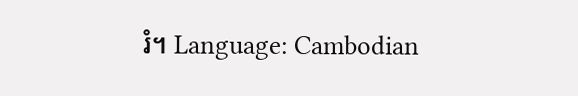រំ។ Language: Cambodian